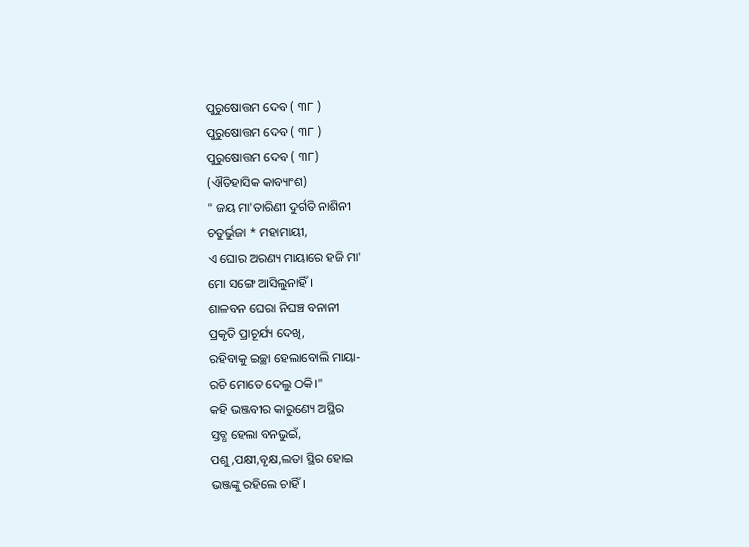ପୁରୁଷୋତ୍ତମ ଦେବ ( ୩୮ )
ପୁରୁଷୋତ୍ତମ ଦେବ ( ୩୮ )
ପୁରୁଷୋତ୍ତମ ଦେବ ( ୩୮)
(ଐତିହାସିକ କାବ୍ୟାଂଶ)
" ଜୟ ମା'ତାରିଣୀ ଦୁର୍ଗତି ନାଶିନୀ
ଚତୁର୍ଭୁଜା * ମହାମାୟୀ,
ଏ ଘୋର ଅରଣ୍ୟ ମାୟାରେ ହଜି ମା'
ମୋ ସଙ୍ଗେ ଆସିଲୁନାହିଁ।
ଶାଳବନ ଘେରା ନିଘଞ୍ଚ ବନାନୀ
ପ୍ରକୃତି ପ୍ରାଚୂର୍ଯ୍ୟ ଦେଖି,
ରହିବାକୁ ଇଚ୍ଛା ହେଲାବୋଲି ମାୟା-
ରଚି ମୋତେ ଦେଲୁ ଠକି।"
କହି ଭଞ୍ଜବୀର କାରୁଣ୍ୟେ ଅସ୍ଥିର
ସ୍ତବ୍ଧ ହେଲା ବନଭୁଇଁ,
ପଶୁ,ପକ୍ଷୀ,ବୃକ୍ଷ,ଲତା ସ୍ଥିର ହୋଇ
ଭଞ୍ଜଙ୍କୁ ରହିଲେ ଚାହିଁ।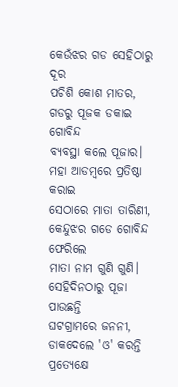କେଉଁଝର ଗଡ ସେହିଠାରୁ ଦୂର
ପଚିଶି କୋଶ ମାତର,
ଗଡରୁ ପୂଜକ ଡକାଇ ଗୋବିନ୍ଦ
ବ୍ୟବସ୍ଥା କଲେ ପୂଜାର।
ମହା ଆଡମ୍ବରେ ପ୍ରତିଷ୍ଠା କରାଇ
ସେଠାରେ ମାତା ତାରିଣୀ,
କେନ୍ଦୁଝର ଗଡେ ଗୋବିନ୍ଦ ଫେରିଲେ
ମାତା ନାମ ଗୁଣି ଗୁଣି।
ସେହିଦିନଠାରୁ ପୂଜା ପାଉଛନ୍ତି
ଘଟଗ୍ରାମରେ ଜନନୀ,
ଡାକଦେଲେ 'ଓ' କରନ୍ତି ପ୍ରତ୍ୟେକ୍ଷେ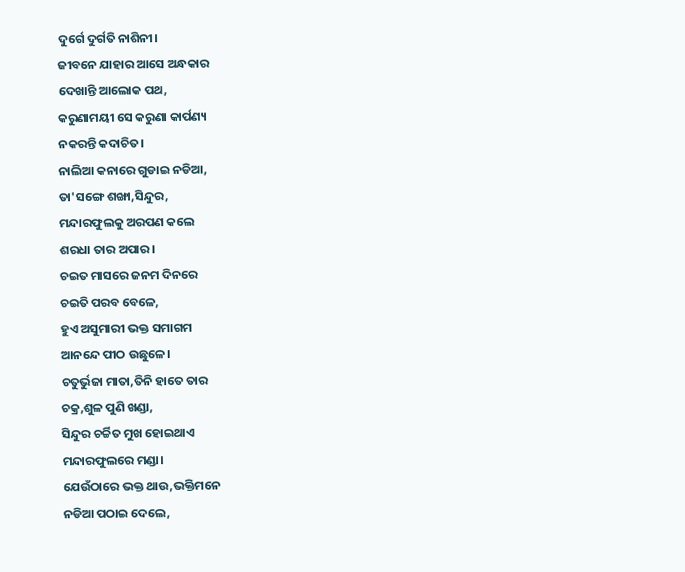ଦୁର୍ଗେ ଦୁର୍ଗତି ନାଶିନୀ।
ଜୀବନେ ଯାହାର ଆସେ ଅନ୍ଧକାର
ଦେଖାନ୍ତି ଆଲୋକ ପଥ,
କରୁଣାମୟୀ ସେ କରୁଣା କାର୍ପଣ୍ୟ
ନକରନ୍ତି କଦାଚିତ।
ନାଲିଆ କନାରେ ଗୁଡାଇ ନଡିଆ,
ତା'ସଙ୍ଗେ ଶଙ୍ଖା,ସିନ୍ଦୁର,
ମନ୍ଦାରଫୁଲକୁ ଅରପଣ କଲେ
ଶରଧା ତାର ଅପାର।
ଚଇତ ମାସରେ ଜନମ ଦିନରେ
ଚଇତି ପରବ ବେଳେ,
ହୁଏ ଅସୁମାରୀ ଭକ୍ତ ସମାଗମ
ଆନନ୍ଦେ ପୀଠ ଉଛୁଳେ।
ଚତୁର୍ଭୁଜା ମାତା,ତିନି ହାତେ ତାର
ଚକ୍ର,ଶୁଳ ପୁଣି ଖଣ୍ଡା,
ସିନ୍ଦୁର ଚର୍ଚ୍ଚିତ ମୁଖ ହୋଇଥାଏ
ମନ୍ଦାରଫୁଲରେ ମଣ୍ଡା।
ଯେଉଁଠାରେ ଭକ୍ତ ଥାଉ,ଭକ୍ତିମନେ
ନଡିଆ ପଠାଇ ଦେଲେ,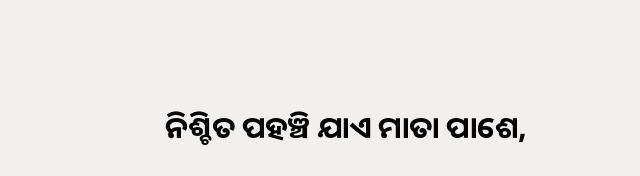ନିଶ୍ଚିତ ପହଞ୍ଚି ଯାଏ ମାତା ପାଶେ,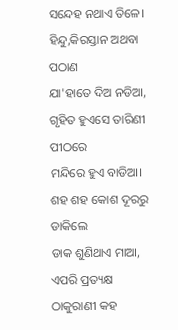ସନ୍ଦେହ ନଥାଏ ତିଳେ।
ହିନ୍ଦୁ,କିରସ୍ତାନ ଅଥବା ପଠାଣ
ଯା'ହାତେ ଦିଅ ନଡିଆ,
ଗୃହିତ ହୁଏସେ ତାରିଣୀ ପୀଠରେ
ମନ୍ଦିରେ ହୁଏ ବାଡିଆ।
ଶହ ଶହ କୋଶ ଦୂରରୁ ଡାକିଲେ
ଡାକ ଶୁଣିଥାଏ ମାଆ,
ଏପରି ପ୍ରତ୍ୟକ୍ଷ ଠାକୁରାଣୀ କହ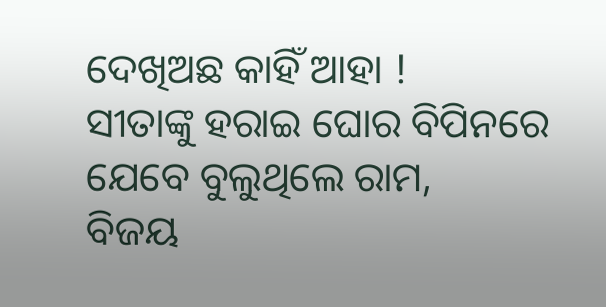ଦେଖିଅଛ କାହିଁ ଆହା !
ସୀତାଙ୍କୁ ହରାଇ ଘୋର ବିପିନରେ
ଯେବେ ବୁଲୁଥିଲେ ରାମ,
ବିଜୟ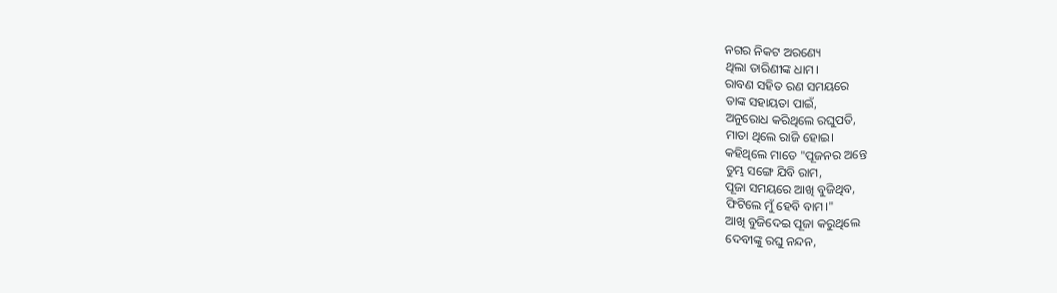ନଗର ନିକଟ ଅରଣ୍ୟେ
ଥିଲା ତାରିଣୀଙ୍କ ଧାମ।
ରାବଣ ସହିତ ରଣ ସମୟରେ
ତାଙ୍କ ସହାୟତା ପାଇଁ,
ଅନୁରୋଧ କରିଥିଲେ ରଘୁପତି,
ମାତା ଥିଲେ ରାଜି ହୋଇ।
କହିଥିଲେ ମାତେ "ପୂଜନର ଅନ୍ତେ
ତୁମ୍ଭ ସଙ୍ଗେ ଯିବି ରାମ,
ପୂଜା ସମୟରେ ଆଖି ବୁଜିଥିବ,
ଫିଟିଲେ ମୁଁ ହେବି ବାମ।"
ଆଖି ବୁଜିଦେଇ ପୂଜା କରୁଥିଲେ
ଦେବୀଙ୍କୁ ରଘୁ ନନ୍ଦନ,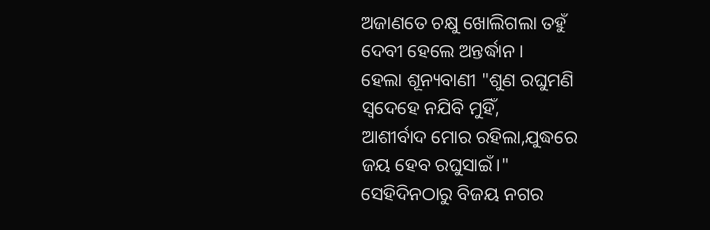ଅଜାଣତେ ଚକ୍ଷୁ ଖୋଲିଗଲା ତହୁଁ
ଦେବୀ ହେଲେ ଅନ୍ତର୍ଦ୍ଧାନ।
ହେଲା ଶୂନ୍ୟବାଣୀ "ଶୁଣ ରଘୁମଣି
ସ୍ୱଦେହେ ନଯିବି ମୁହିଁ,
ଆଶୀର୍ବାଦ ମୋର ରହିଲା,ଯୁଦ୍ଧରେ
ଜୟ ହେବ ରଘୁସାଇଁ।"
ସେହିଦିନଠାରୁ ବିଜୟ ନଗର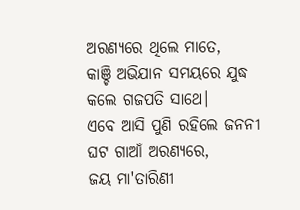ଅରଣ୍ୟରେ ଥିଲେ ମାତେ,
କାଞ୍ଚି ଅଭିଯାନ ସମୟରେ ଯୁଦ୍ଧ
କଲେ ଗଜପତି ସାଥେ।
ଏବେ ଆସି ପୁଣି ରହିଲେ ଜନନୀ
ଘଟ ଗାଆଁ ଅରଣ୍ୟରେ,
ଜୟ ମା'ତାରିଣୀ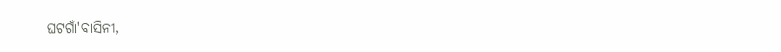ଘଟଗାଁ'ବାସିନୀ,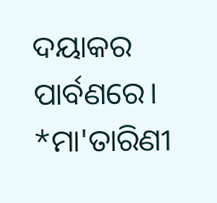ଦୟାକର ପାର୍ବଣରେ।
*ମା'ତାରିଣୀ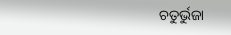ଚତୁର୍ଭୁଜା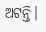ଅଟନ୍ତି।